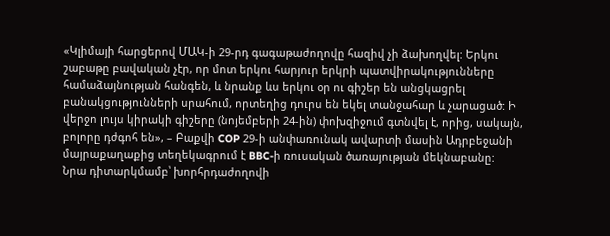«Կլիմայի հարցերով ՄԱԿ-ի 29-րդ գագաթաժողովը հազիվ չի ձախողվել: Երկու շաբաթը բավական չէր, որ մոտ երկու հարյուր երկրի պատվիրակությունները համաձայնության հանգեն, և նրանք ևս երկու օր ու գիշեր են անցկացրել բանակցությունների սրահում, որտեղից դուրս են եկել տանջահար և չարացած: Ի վերջո լույս կիրակի գիշերը (նոյեմբերի 24-ին) փոխզիջում գտնվել է, որից, սակայն, բոլորը դժգոհ են», – Բաքվի COP 29-ի անփառունակ ավարտի մասին Ադրբեջանի մայրաքաղաքից տեղեկագրում է BBC-ի ռուսական ծառայության մեկնաբանը:
Նրա դիտարկմամբ՝ խորհրդաժողովի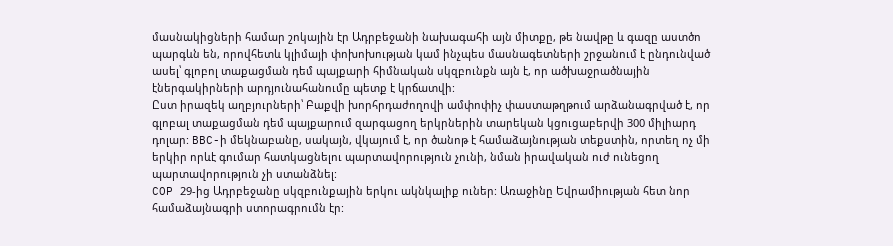մասնակիցների համար շոկային էր Ադրբեջանի նախագահի այն միտքը, թե նավթը և գազը աստծո պարգևն են, որովհետև կլիմայի փոխոխության կամ ինչպես մասնագետների շրջանում է ընդունված ասել՝ գլոբոլ տաքացման դեմ պայքարի հիմնական սկզբունքն այն է, որ ածխաջրածնային էներգակիրների արդյունահանումը պետք է կրճատվի:
Ըստ իրազեկ աղբյուրների՝ Բաքվի խորհրդաժողովի ամփոփիչ փաստաթղթում արձանագրված է, որ գլոբալ տաքացման դեմ պայքարում զարգացող երկրներին տարեկան կցուցաբերվի 300 միլիարդ դոլար: BBC-ի մեկնաբանը, սակայն, վկայում է, որ ծանոթ է համաձայնության տեքստին, որտեղ ոչ մի երկիր որևէ գումար հատկացնելու պարտավորություն չունի, նման իրավական ուժ ունեցող պարտավորություն չի ստանձնել:
COP 29-ից Ադրբեջանը սկզբունքային երկու ակնկալիք ուներ: Առաջինը Եվրամիության հետ նոր համաձայնագրի ստորագրումն էր: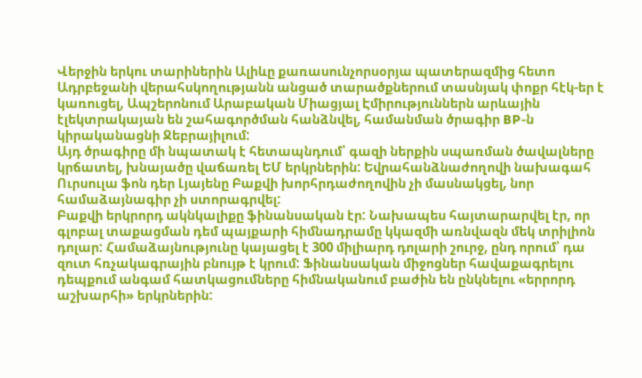Վերջին երկու տարիներին Ալիևը քառասունչորսօրյա պատերազմից հետո Ադրբեջանի վերահսկողությանն անցած տարածքներում տասնյակ փոքր հէկ-եր է կառուցել, Ապշերոնում Արաբական Միացյալ Էմիրություններն արևային էլեկտրակայան են շահագործման հանձնվել, համանման ծրագիր BP-ն կիրականացնի Ջեբրայիլում:
Այդ ծրագիրը մի նպատակ է հետապնդում՝ գազի ներքին սպառման ծավալները կրճատել, խնայածը վաճառել ԵՄ երկրներին: Եվրահանձնաժողովի նախագահ Ուրսուլա ֆոն դեր Լյայենը Բաքվի խորհրդաժողովին չի մասնակցել, նոր համաձայնագիր չի ստորագրվել:
Բաքվի երկրորդ ակնկալիքը ֆինանսական էր: Նախապես հայտարարվել էր, որ գլոբալ տաքացման դեմ պայքարի հիմնադրամը կկազմի առնվազն մեկ տրիլիոն դոլար: Համաձայնությունը կայացել է 300 միլիարդ դոլարի շուրջ, ընդ որում՝ դա զուտ հռչակագրային բնույթ է կրում: Ֆինանսական միջոցներ հավաքագրելու դեպքում անգամ հատկացումները հիմնականում բաժին են ընկնելու «երրորդ աշխարհի» երկրներին: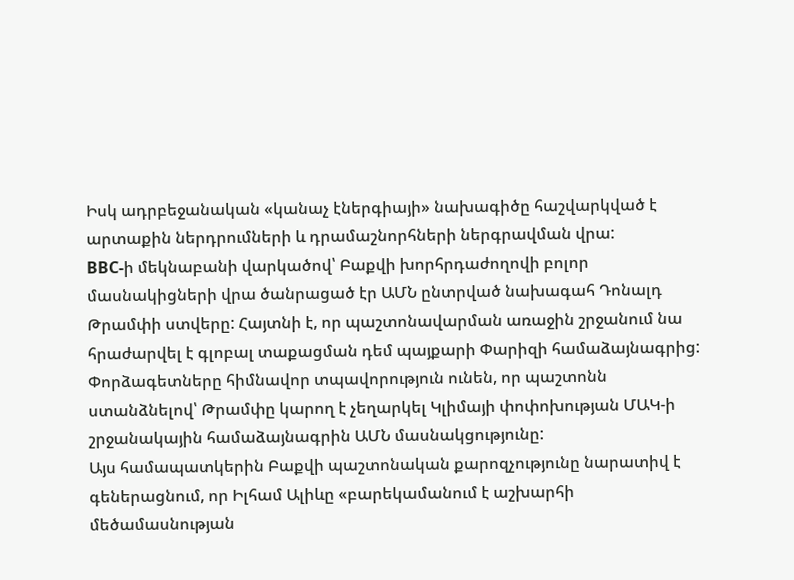Իսկ ադրբեջանական «կանաչ էներգիայի» նախագիծը հաշվարկված է արտաքին ներդրումների և դրամաշնորհների ներգրավման վրա:
BBC-ի մեկնաբանի վարկածով՝ Բաքվի խորհրդաժողովի բոլոր մասնակիցների վրա ծանրացած էր ԱՄՆ ընտրված նախագահ Դոնալդ Թրամփի ստվերը: Հայտնի է, որ պաշտոնավարման առաջին շրջանում նա հրաժարվել է գլոբալ տաքացման դեմ պայքարի Փարիզի համաձայնագրից: Փորձագետները հիմնավոր տպավորություն ունեն, որ պաշտոնն ստանձնելով՝ Թրամփը կարող է չեղարկել Կլիմայի փոփոխության ՄԱԿ-ի շրջանակային համաձայնագրին ԱՄՆ մասնակցությունը:
Այս համապատկերին Բաքվի պաշտոնական քարոզչությունը նարատիվ է գեներացնում, որ Իլհամ Ալիևը «բարեկամանում է աշխարհի մեծամասնության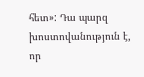հետ»: Դա պարզ խոստովանություն է, որ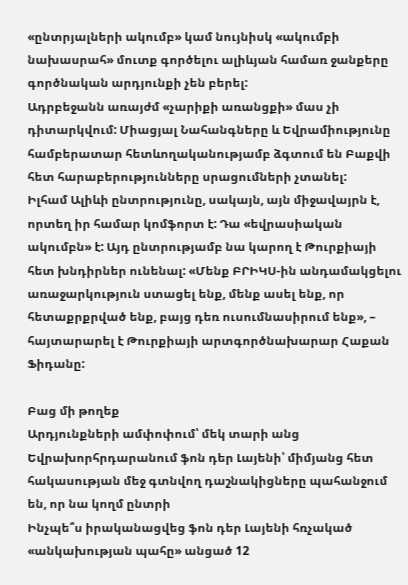«ընտրյալների ակումբ» կամ նույնիսկ «ակումբի նախասրահ» մուտք գործելու ալիևյան համառ ջանքերը գործնական արդյունքի չեն բերել:
Ադրբեջանն առայժմ «չարիքի առանցքի» մաս չի դիտարկվում: Միացյալ Նահանգները և Եվրամիությունը համբերատար հետևողականությամբ ձգտում են Բաքվի հետ հարաբերությունները սրացումների չտանել:
Իլհամ Ալիևի ընտրությունը, սակայն, այն միջավայրն է, որտեղ իր համար կոմֆորտ է: Դա «եվրասիական ակումբն» է: Այդ ընտրությամբ նա կարող է Թուրքիայի հետ խնդիրներ ունենալ: «Մենք ԲՐԻԿՍ-ին անդամակցելու առաջարկություն ստացել ենք, մենք ասել ենք, որ հետաքրքրված ենք, բայց դեռ ուսումնասիրում ենք», – հայտարարել է Թուրքիայի արտգործնախարար Հաքան Ֆիդանը:

Բաց մի թողեք
Արդյունքների ամփոփում՝ մեկ տարի անց
Եվրախորհրդարանում ֆոն դեր Լայենի՝ միմյանց հետ հակասության մեջ գտնվող դաշնակիցները պահանջում են, որ նա կողմ ընտրի
Ինչպե՞ս իրականացվեց ֆոն դեր Լայենի հռչակած «անկախության պահը» անցած 12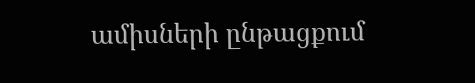ամիսների ընթացքում